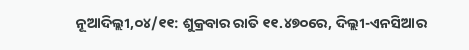ନୂଆଦିଲ୍ଲୀ,୦୪/୧୧: ଶୁକ୍ରବାର ରାତି ୧୧.୪୭୦ରେ, ଦିଲ୍ଲୀ-ଏନସିଆର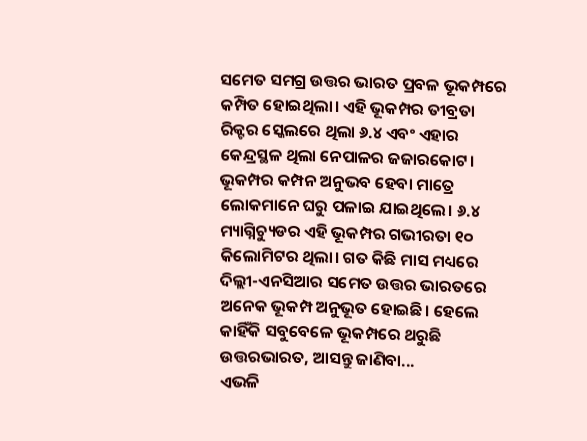ସମେତ ସମଗ୍ର ଉତ୍ତର ଭାରତ ପ୍ରବଳ ଭୂକମ୍ପରେ କମ୍ପିତ ହୋଇଥିଲା। ଏହି ଭୂକମ୍ପର ତୀବ୍ରତା ରିକ୍ଟର ସ୍କେଲରେ ଥିଲା ୬.୪ ଏବଂ ଏହାର କେନ୍ଦ୍ରସ୍ଥଳ ଥିଲା ନେପାଳର ଜଜାରକୋଟ। ଭୂକମ୍ପର କମ୍ପନ ଅନୁଭବ ହେବା ମାତ୍ରେ ଲୋକମାନେ ଘରୁ ପଳାଇ ଯାଇଥିଲେ। ୬.୪ ମ୍ୟାଗ୍ନିଚ୍ୟୁଡର ଏହି ଭୂକମ୍ପର ଗଭୀରତା ୧୦ କିଲୋମିଟର ଥିଲା। ଗତ କିଛି ମାସ ମଧ୍ୟରେ ଦିଲ୍ଲୀ-ଏନସିଆର ସମେତ ଉତ୍ତର ଭାରତରେ ଅନେକ ଭୂକମ୍ପ ଅନୁଭୂତ ହୋଇଛି। ହେଲେ କାହିଁକି ସବୁବେଳେ ଭୂକମ୍ପରେ ଥରୁଛି ଉତ୍ତରଭାରତ, ଆସନ୍ତୁ ଜାଣିବା...
ଏଭଳି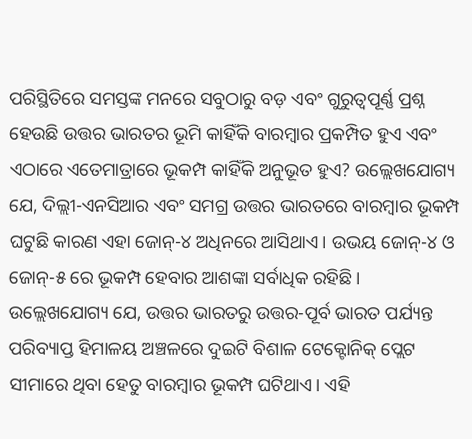ପରିସ୍ଥିତିରେ ସମସ୍ତଙ୍କ ମନରେ ସବୁଠାରୁ ବଡ଼ ଏବଂ ଗୁରୁତ୍ୱପୂର୍ଣ୍ଣ ପ୍ରଶ୍ନ ହେଉଛି ଉତ୍ତର ଭାରତର ଭୂମି କାହିଁକି ବାରମ୍ବାର ପ୍ରକମ୍ପିତ ହୁଏ ଏବଂ ଏଠାରେ ଏତେମାତ୍ରାରେ ଭୂକମ୍ପ କାହିଁକି ଅନୁଭୂତ ହୁଏ? ଉଲ୍ଲେଖଯୋଗ୍ୟ ଯେ, ଦିଲ୍ଲୀ-ଏନସିଆର ଏବଂ ସମଗ୍ର ଉତ୍ତର ଭାରତରେ ବାରମ୍ବାର ଭୂକମ୍ପ ଘଟୁଛି କାରଣ ଏହା ଜୋନ୍-୪ ଅଧିନରେ ଆସିଥାଏ। ଉଭୟ ଜୋନ୍-୪ ଓ ଜୋନ୍-୫ ରେ ଭୂକମ୍ପ ହେବାର ଆଶଙ୍କା ସର୍ବାଧିକ ରହିଛି।
ଉଲ୍ଲେଖଯୋଗ୍ୟ ଯେ, ଉତ୍ତର ଭାରତରୁ ଉତ୍ତର-ପୂର୍ବ ଭାରତ ପର୍ଯ୍ୟନ୍ତ ପରିବ୍ୟାପ୍ତ ହିମାଳୟ ଅଞ୍ଚଳରେ ଦୁଇଟି ବିଶାଳ ଟେକ୍ଟୋନିକ୍ ପ୍ଲେଟ ସୀମାରେ ଥିବା ହେତୁ ବାରମ୍ବାର ଭୂକମ୍ପ ଘଟିଥାଏ। ଏହି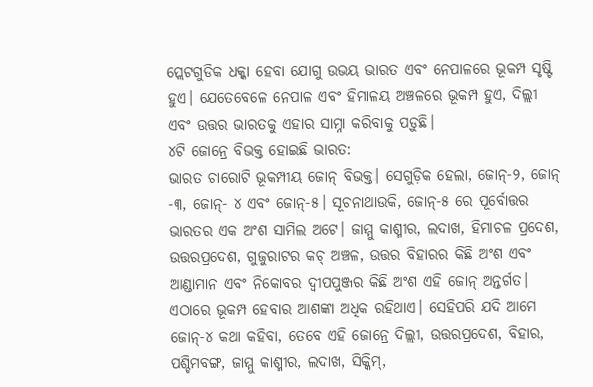ପ୍ଲେଟଗୁଡିକ ଧକ୍କା ହେବା ଯୋଗୁ ଉଭୟ ଭାରତ ଏବଂ ନେପାଳରେ ଭୂକମ୍ପ ସୃଷ୍ଟି ହୁଏ। ଯେତେବେଳେ ନେପାଳ ଏବଂ ହିମାଳୟ ଅଞ୍ଚଳରେ ଭୂକମ୍ପ ହୁଏ, ଦିଲ୍ଲୀ ଏବଂ ଉତ୍ତର ଭାରତକୁ ଏହାର ସାମ୍ନା କରିବାକୁ ପଡ଼ୁଛି।
୪ଟି ଜୋନ୍ରେ ବିଭକ୍ତ ହୋଇଛି ଭାରତ:
ଭାରତ ଚାରୋଟି ଭୂକମ୍ପୀୟ ଜୋନ୍ ବିଭକ୍ତ। ସେଗୁଡ଼ିକ ହେଲା, ଜୋନ୍-୨, ଜୋନ୍ -୩, ଜୋନ୍- ୪ ଏବଂ ଜୋନ୍-୫। ସୂଚନାଥାଉକି, ଜୋନ୍-୫ ରେ ପୂର୍ବୋତ୍ତର ଭାରତର ଏକ ଅଂଶ ସାମିଲ ଅଟେ। ଜାମ୍ମୁ କାଶ୍ମୀର, ଲଦାଖ, ହିମାଚଳ ପ୍ରଦେଶ, ଉତ୍ତରପ୍ରଦେଶ, ଗୁଜୁରାଟର କଚ୍ ଅଞ୍ଚଳ, ଉତ୍ତର ବିହାରର କିଛି ଅଂଶ ଏବଂ ଆଣ୍ଡାମାନ ଏବଂ ନିକୋବର ଦ୍ୱୀପପୁଞ୍ଜର କିଛି ଅଂଶ ଏହି ଜୋନ୍ ଅନ୍ତର୍ଗତ। ଏଠାରେ ଭୂକମ୍ପ ହେବାର ଆଶଙ୍କା ଅଧିକ ରହିଥାଏ। ସେହିପରି ଯଦି ଆମେ ଜୋନ୍-୪ କଥା କହିବା, ତେବେ ଏହି ଜୋନ୍ରେ ଦିଲ୍ଲୀ, ଉତ୍ତରପ୍ରଦେଶ, ବିହାର, ପଶ୍ଚିମବଙ୍ଗ, ଜାମ୍ମୁ କାଶ୍ମୀର, ଲଦାଖ, ସିକ୍କିମ୍,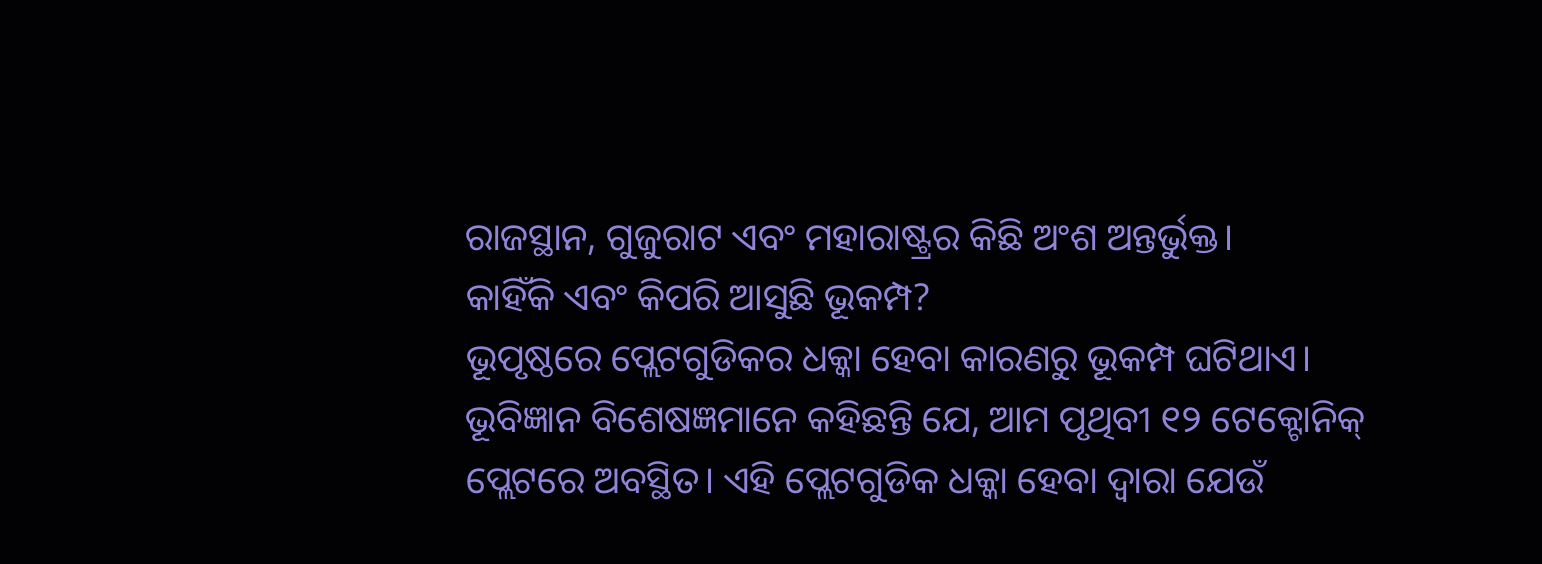ରାଜସ୍ଥାନ, ଗୁଜୁରାଟ ଏବଂ ମହାରାଷ୍ଟ୍ରର କିଛି ଅଂଶ ଅନ୍ତର୍ଭୁକ୍ତ।
କାହିଁକି ଏବଂ କିପରି ଆସୁଛି ଭୂକମ୍ପ?
ଭୂପୃଷ୍ଠରେ ପ୍ଲେଟଗୁଡିକର ଧକ୍କା ହେବା କାରଣରୁ ଭୂକମ୍ପ ଘଟିଥାଏ। ଭୂବିଜ୍ଞାନ ବିଶେଷଜ୍ଞମାନେ କହିଛନ୍ତି ଯେ, ଆମ ପୃଥିବୀ ୧୨ ଟେକ୍ଟୋନିକ୍ ପ୍ଲେଟରେ ଅବସ୍ଥିତ। ଏହି ପ୍ଲେଟଗୁଡିକ ଧକ୍କା ହେବା ଦ୍ବାରା ଯେଉଁ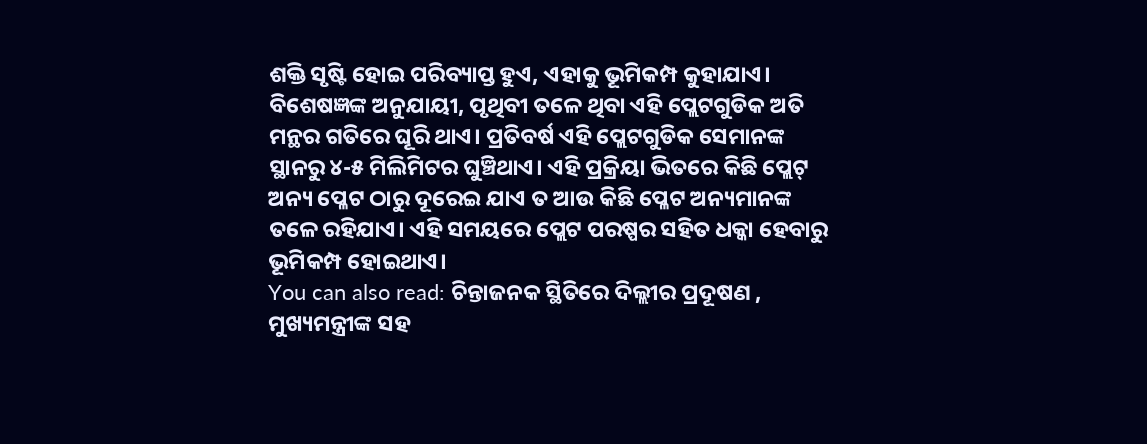ଶକ୍ତି ସୃଷ୍ଟି ହୋଇ ପରିବ୍ୟାପ୍ତ ହୁଏ, ଏହାକୁ ଭୂମିକମ୍ପ କୁହାଯାଏ। ବିଶେଷଜ୍ଞଙ୍କ ଅନୁଯାୟୀ, ପୃଥିବୀ ତଳେ ଥିବା ଏହି ପ୍ଲେଟଗୁଡିକ ଅତି ମନ୍ଥର ଗତିରେ ଘୂରି ଥାଏ। ପ୍ରତିବର୍ଷ ଏହି ପ୍ଲେଟଗୁଡିକ ସେମାନଙ୍କ ସ୍ଥାନରୁ ୪-୫ ମିଲିମିଟର ଘୁଞ୍ଚିଥାଏ। ଏହି ପ୍ରକ୍ରିୟା ଭିତରେ କିଛି ପ୍ଲେଟ୍ ଅନ୍ୟ ପ୍ଳେଟ ଠାରୁ ଦୂରେଇ ଯାଏ ତ ଆଉ କିଛି ପ୍ଳେଟ ଅନ୍ୟମାନଙ୍କ ତଳେ ରହିଯାଏ। ଏହି ସମୟରେ ପ୍ଲେଟ ପରଷ୍ପର ସହିତ ଧକ୍କା ହେବାରୁ ଭୂମିକମ୍ପ ହୋଇଥାଏ।
You can also read: ଚିନ୍ତାଜନକ ସ୍ଥିତିରେ ଦିଲ୍ଲୀର ପ୍ରଦୂଷଣ , ମୁଖ୍ୟମନ୍ତ୍ରୀଙ୍କ ସହ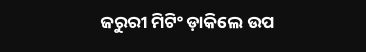ଜରୁରୀ ମିଟିଂ ଡ଼ାକିଲେ ଉପ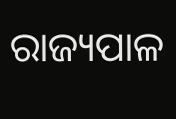ରାଜ୍ୟପାଳ